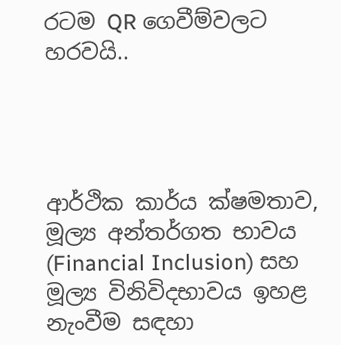රටම QR ගෙවීම්වලට හරවයි..




ආර්ථික කාර්ය ක්ෂමතාව, මූල්‍ය අන්තර්ගත භාවය (Financial Inclusion) සහ මූල්‍ය විනිවිදභාවය ඉහළ නැංවීම සඳහා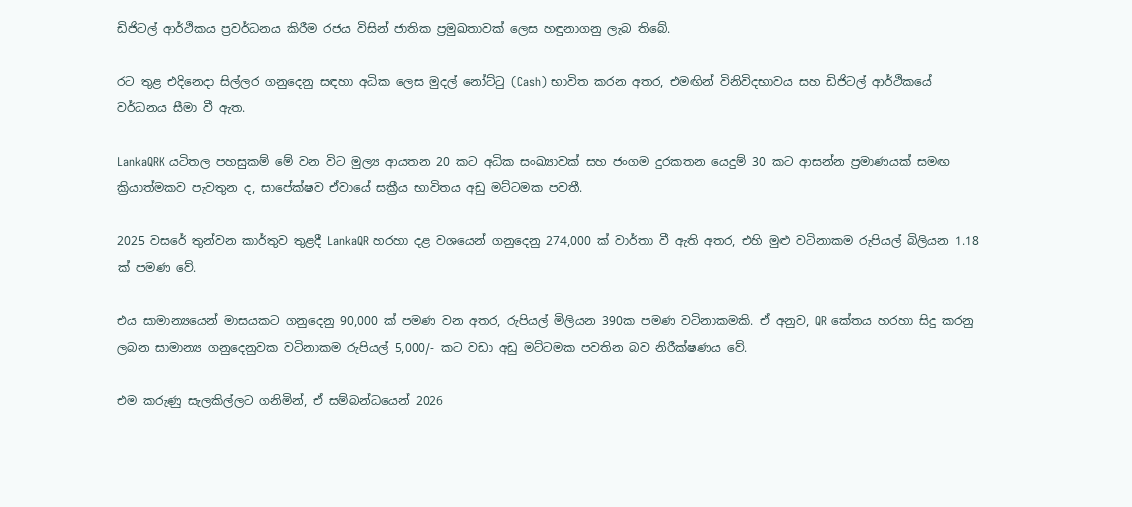ඩිජිටල් ආර්ථිකය ප්‍රවර්ධනය කිරීම රජය විසින් ජාතික ප්‍රමුඛතාවක් ලෙස හඳුනාගනු ලැබ තිබේ.

රට තුළ එදිනෙදා සිල්ලර ගනුදෙනු සඳහා අධික ලෙස මුදල් නෝට්ටු (Cash) භාවිත කරන අතර, එමඟින් විනිවිදභාවය සහ ඩිජිටල් ආර්ථිකයේ වර්ධනය සීමා වී ඇත.

LankaQRK යටිතල පහසුකම් මේ වන විට මුල්‍ය ආයතන 20 කට අධික සංඛ්‍යාවක් සහ ජංගම දුරකතන යෙදුම් 30 කට ආසන්න ප්‍රමාණයක් සමඟ ක්‍රියාත්මකව පැවතුන ද, සාපේක්ෂව ඒවායේ සක්‍රීය භාවිතය අඩු මට්ටමක පවතී.

2025 වසරේ තුන්වන කාර්තුව තුළදී LankaQR හරහා දළ වශයෙන් ගනුදෙනු 274,000 ක් වාර්තා වී ඇති අතර, එහි මුළු වටිනාකම රුපියල් බිලියන 1.18 ක් පමණ වේ.

එය සාමාන්‍යයෙන් මාසයකට ගනුදෙනු 90,000 ක් පමණ වන අතර, රුපියල් මිලියන 390ක පමණ වටිනාකමකි. ඒ අනුව, QR කේතය හරහා සිදු කරනු ලබන සාමාන්‍ය ගනුදෙනුවක වටිනාකම රුපියල් 5,000/- කට වඩා අඩු මට්ටමක පවතින බව නිරීක්ෂණය වේ.

එම කරුණු සැලකිල්ලට ගනිමින්, ඒ සම්බන්ධයෙන් 2026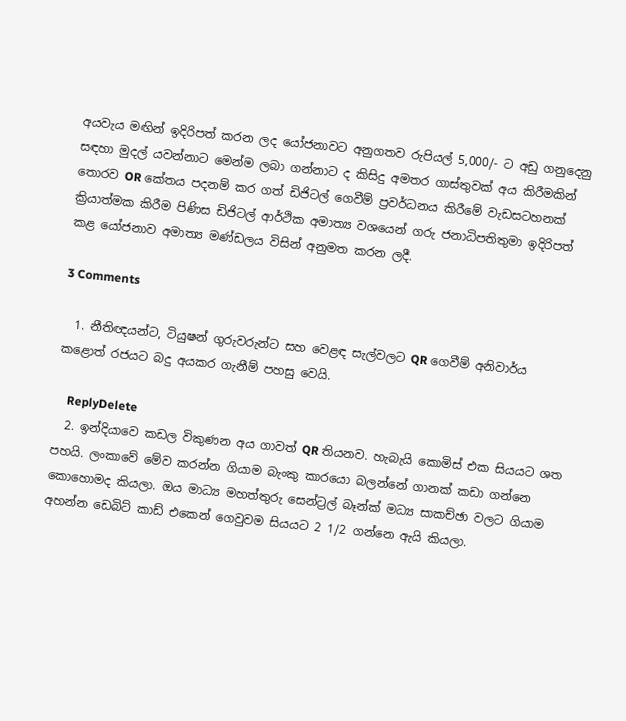අයවැය මඟින් ඉදිරිපත් කරන ලද යෝජනාවට අනුගතව රුපියල් 5,000/- ට අඩු ගනුදෙනු සඳහා මුදල් යවන්නාට මෙන්ම ලබා ගන්නාට ද කිසිදු අමතර ගාස්තුවක් අය කිරීමකින් තොරව OR කේතය පදනම් කර ගත් ඩිජිටල් ගෙවීම් ප්‍රවර්ධනය කිරීමේ වැඩසටහනක් ක්‍රියාත්මක කිරීම පිණිස ඩිජිටල් ආර්ථික අමාත්‍ය වශයෙන් ගරු ජනාධිපතිතුමා ඉදිරිපත් කළ යෝජනාව අමාත්‍ය මණ්ඩලය විසින් අනුමත කරන ලදී.

3 Comments

  1. නීතිඥයන්ට, ටියුෂන් ගුරුවරුන්ට සහ වෙළඳ සැල්වලට QR ගෙවීම් අනිවාර්ය කළොත් රජයට බදු අයකර ගැනීම් පහසු වෙයි.

    ReplyDelete
  2. ඉන්දියාවෙ කඩල විකුණන අය ගාවත් QR තියනව. හැබැයි කොමිස් එක සියයට ශත පහයි. ලංකාවේ මේව කරන්න ගියාම බැංකු කාරයො බලන්නේ ගානක් කඩා ගන්නෙ කොහොමද කියලා. ඔය මාධ්‍ය මහත්තුරු සෙන්ට්‍රල් බෑන්ක් මධ්‍ය සාකච්ඡා වලට ගියාම අහන්න ඩෙබිට් කාඩ් එකෙන් ගෙවුවම සියයට 2 1/2 ගන්නෙ ඇයි කියලා.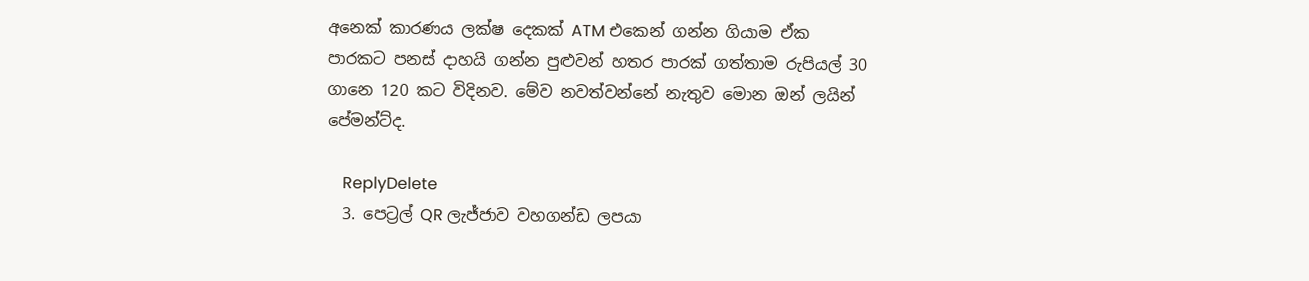අනෙක් කාරණය ලක්ෂ දෙකක් ATM එකෙන් ගන්න ගියාම ඒක පාරකට පනස් දාහයි ගන්න පුළුවන් හතර පාරක් ගත්තාම රුපියල් 30 ගානෙ 120 කට විදිනව. මේව නවත්වන්නේ නැතුව මොන ඔන් ලයින් පේමන්ට්ද.

    ReplyDelete
  3. පෙට්‍රල් QR ලැජ්ජාව වහගන්ඩ ලපයා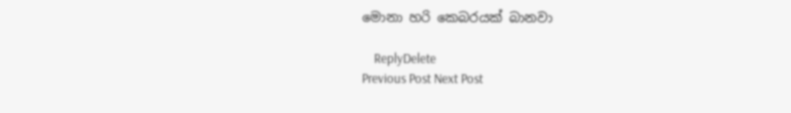මොනා හරි කෙබරයක් බානවා

    ReplyDelete
Previous Post Next Post